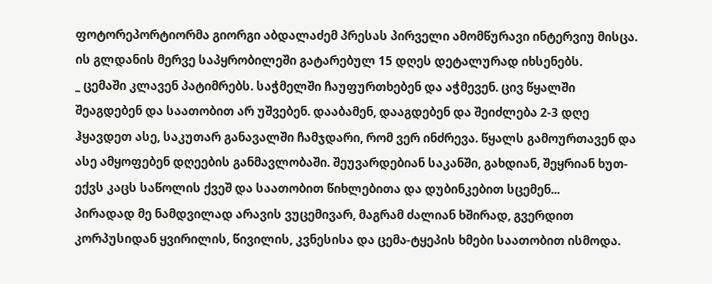ფოტორეპორტიორმა გიორგი აბდალაძემ პრესას პირველი ამომწურავი ინტერვიუ მისცა. ის გლდანის მერვე საპყრობილეში გატარებულ 15 დღეს დეტალურად იხსენებს.
_ ცემაში კლავენ პატიმრებს. საჭმელში ჩაუფურთხებენ და აჭმევენ. ცივ წყალში შეაგდებენ და საათობით არ უშვებენ. დააბამენ, დააგდებენ და შეიძლება 2-3 დღე ჰყავდეთ ასე, საკუთარ განავალში ჩამჯდარი, რომ ვერ ინძრევა. წყალს გამოურთავენ და ასე ამყოფებენ დღეების განმავლობაში. შეუვარდებიან საკანში, გახდიან, შეყრიან ხუთ-ექვს კაცს საწოლის ქვეშ და საათობით წიხლებითა და დუბინკებით სცემენ...
პირადად მე ნამდვილად არავის ვუცემივარ, მაგრამ ძალიან ხშირად, გვერდით კორპუსიდან ყვირილის, წივილის, კვნესისა და ცემა-ტყეპის ხმები საათობით ისმოდა.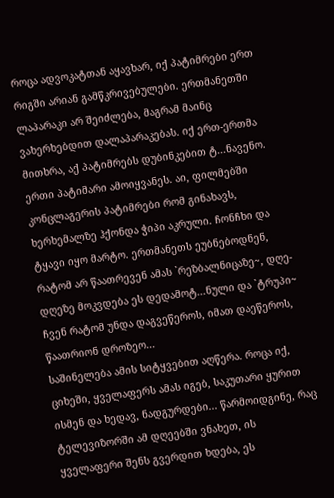როცა ადვოკატთან აყავხარ, იქ პატიმრები ერთ რიგში არიან გამწკრივებულები. ერთმანეთში ლაპარაკი არ შეიძლება, მაგრამ მაინც ვახერხებდით დალაპარაკებას. იქ ერთ-ერთმა მითხრა, აქ პატიმრებს დუბინკებით ტ...ნავენო. ერთი პატიმარი ამოიყვანეს. აი, ფილმებში კონცლაგერის პატიმრები რომ გინახავს, ხერხემალზე ჰქონდა ჭიპი აკრული. ჩონჩხი და ტყავი იყო მარტო. ერთმანეთს ეუბნებოდნენ, რატომ არ წაათრევენ ამას `რეზბალნიცაზე~, დღე-დღეზე მოკვდება ეს დედამოტ...ნული და `ტრუპი~ ჩვენ რატომ უნდა დაგვეწეროს, იმათ დაეწეროს, წაათრიონ დროზეო...
საშინელება ამის სიტყვებით აღწერა. როცა იქ, ციხეში, ყველაფერს ამას იგებ, საკუთარი ყურით ისმენ და ხედავ, ნადგურდები... წარმოიდგინე, რაც ტელევიზორში ამ დღეებში ვნახეთ, ის ყველაფერი შენს გვერდით ხდება, ეს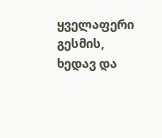ყველაფერი გესმის, ხედავ და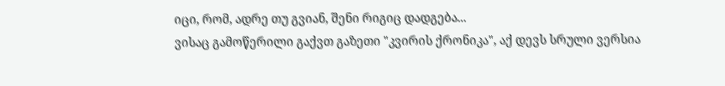იცი, რომ, ადრე თუ გვიან, შენი რიგიც დადგება...
ვისაც გამოწერილი გაქვთ გაზეთი "კვირის ქრონიკა", აქ დევს სრული ვერსია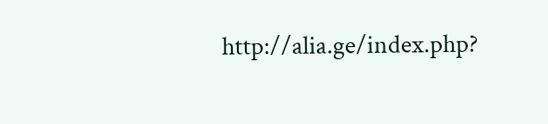http://alia.ge/index.php?